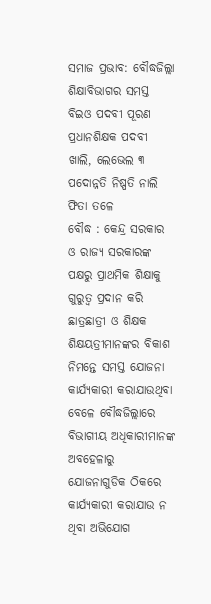ସମାଜ ପ୍ରଭାବ: ବୌଦ୍ଧଜିଲ୍ଲା ଶିକ୍ଷାବିଭାଗର ସମସ୍ତ ବିଇଓ ପଦବୀ ପୂରଣ
ପ୍ରଧାନଶିକ୍ଷକ ପଦବୀ ଖାଲି, ଲେଭେଲ ୩ ପଦୋନ୍ନତି ନିଷ୍ପତି ନାଲି ଫିତା ତଳେ
ବୌଦ୍ଧ : କେନ୍ଦ୍ର ସରକାର ଓ ରାଜ୍ୟ ସରକାରଙ୍କ ପକ୍ଷରୁ ପ୍ରାଥମିକ ଶିକ୍ଷାକୁ ଗୁରୁତ୍ୱ ପ୍ରଦାନ କରି ଛାତ୍ରଛାତ୍ରୀ ଓ ଶିକ୍ଷକ ଶିକ୍ଷୟତ୍ରୀମାନଙ୍କର ବିକାଶ ନିମନ୍ତେ ସମସ୍ତ ଯୋଜନା କାର୍ଯ୍ୟକାରୀ କରାଯାଉଥିବା ବେଳେ ବୌଦ୍ଧଜିଲ୍ଲାରେ ବିଭାଗୀୟ ଅଧିକାରୀମାନଙ୍କ ଅବହେଳାରୁ ଯୋଜନାଗୁଡିକ ଠିକରେ କାର୍ଯ୍ୟକାରୀ କରାଯାଉ ନ ଥିବା ଅଭିଯୋଗ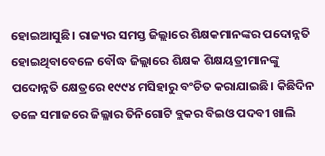ହୋଇଆସୁଛି। ରାଜ୍ୟର ସମସ୍ତ ଜିଲ୍ଲାରେ ଶିକ୍ଷକମାନଙ୍କର ପଦୋନ୍ନତି ହୋଇଥିବାବେଳେ ବୌଦ୍ଧ ଜିଲ୍ଲାରେ ଶିକ୍ଷକ ଶିକ୍ଷୟତ୍ରୀମାନଙ୍କୁ ପଦୋନ୍ନତି କ୍ଷେତ୍ରରେ ୧୯୯୪ ମସିହାରୁ ବଂଚିତ କରାଯାଇଛି। କିଛିଦିନ ତଳେ ସମାଜରେ ଜିଲ୍ଳାର ତିନିଗୋଟି ବ୍ଲକର ବିଇଓ ପଦବୀ ଖାଲି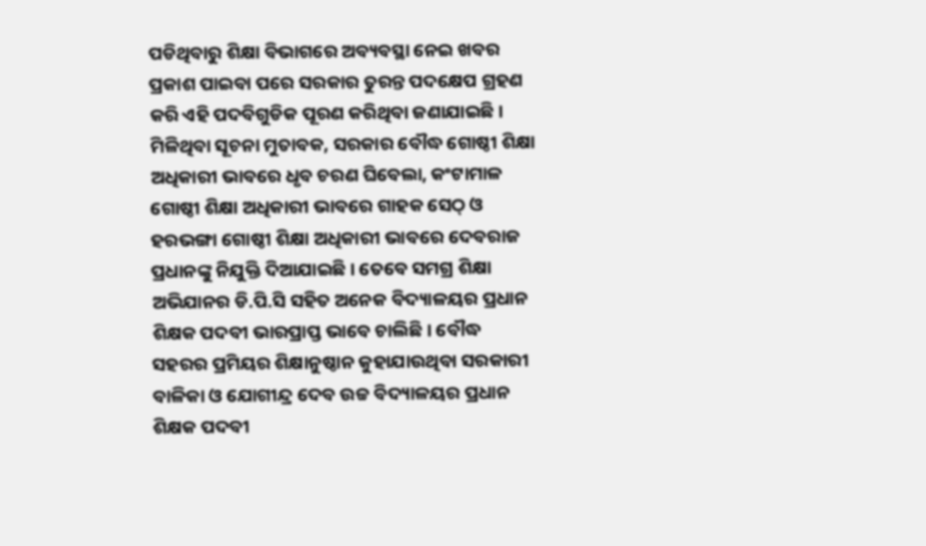ପଡିଥିବାରୁ ଶିକ୍ଷା ବିଭାଗରେ ଅବ୍ୟବସ୍ଥା ନେଇ ଖବର ପ୍ରକାଶ ପାଇବା ପରେ ସରକାର ତୁରନ୍ତ ପଦକ୍ଷେପ ଗ୍ରହଣ କରି ଏହି ପଦବିଗୁଡିକ ପୂରଣ କରିଥିବା ଜଣାଯାଇଛି।
ମିଳିଥିବା ସୂଚନା ମୁତାବକ, ସରକାର ବୌଦ୍ଧ ଗୋଷ୍ଠୀ ଶିକ୍ଷା ଅଧିକାରୀ ଭାବରେ ଧୃବ ଚରଣ ଘିବେଲା, କଂଟାମାଳ ଗୋଷ୍ଠୀ ଶିକ୍ଷା ଅଧିକାରୀ ଭାବରେ ଗାହକ ସେଠ୍ ଓ ହରଭଙ୍ଗା ଗୋଷ୍ଠୀ ଶିକ୍ଷା ଅଧିକାରୀ ଭାବରେ ଦେବରାଜ ପ୍ରଧାନଙ୍କୁ ନିଯୁକ୍ତି ଦିଆଯାଇଛି। ତେବେ ସମଗ୍ର ଶିକ୍ଷା ଅଭିଯାନର ଡି.ପି.ସି ସହିତ ଅନେକ ବିଦ୍ୟାଳୟର ପ୍ରଧାନ ଶିକ୍ଷକ ପଦବୀ ଭାରପ୍ରାପ୍ତ ଭାବେ ଚାଲିଛି। ବୌଦ୍ଧ ସହରର ପ୍ରମିୟର ଶିକ୍ଷାନୁଷ୍ଠାନ କୁହାଯାଉଥିବା ସରକାରୀ ବାଳିକା ଓ ଯୋଗୀନ୍ଦ୍ର ଦେବ ଉଚ୍ଚ ବିଦ୍ୟାଳୟର ପ୍ରଧାନ ଶିକ୍ଷକ ପଦବୀ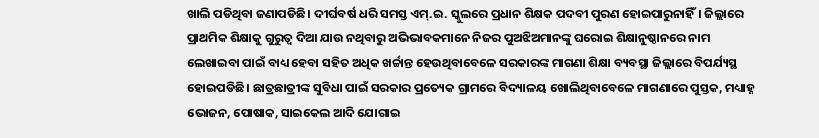ଖାଲି ପଡିଥିବା ଜଣାପଡିଛି। ଦୀର୍ଘବର୍ଷ ଧରି ସମସ୍ତ ଏମ୍.ଇ. ସ୍କୁଲରେ ପ୍ରଧାନ ଶିକ୍ଷକ ପଦବୀ ପୁରଣ ହୋଇପାରୁନାହିଁ। ଜିଲ୍ଲାରେ ପ୍ରାଥମିକ ଶିକ୍ଷାକୁ ଗୁରୁତ୍ୱ ଦିଆ ଯାଉ ନଥିବାରୁ ଅଭିଭାବକମାନେ ନିଜର ପୁଅଝିଅମାନଙ୍କୁ ଘରୋଇ ଶିକ୍ଷାନୁଷ୍ଠାନରେ ନାମ ଲେଖାଇବା ପାଇଁ ବାଧ୍ୟ ହେବା ସହିତ ଅଧିକ ଖର୍ଚ୍ଚାନ୍ତ ହେଉଥିବାବେଳେ ସରକାରଙ୍କ ମାଗଣା ଶିକ୍ଷା ବ୍ୟବସ୍ଥା ଜିଲ୍ଲାରେ ବିପର୍ଯ୍ୟସ୍ଥ ହୋଇପଡିଛି। ଛାତ୍ରଛାତ୍ରୀଙ୍କ ସୁବିଧା ପାଇଁ ସରକାର ପ୍ରତ୍ୟେକ ଗ୍ରାମରେ ବିଦ୍ୟାଳୟ ଖୋଲିଥିବାବେଳେ ମାଗଣାରେ ପୁସ୍ତକ, ମଧ୍ୟାହ୍ନ ଭୋଜନ, ପୋଷାକ, ସାଇକେଲ ଆଦି ଯୋଗାଇ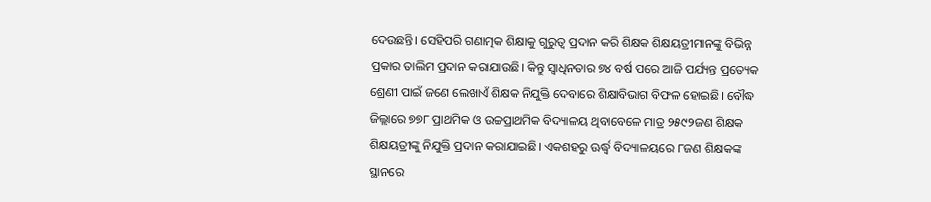ଦେଉଛନ୍ତି। ସେହିପରି ଗଣାତ୍ମକ ଶିକ୍ଷାକୁ ଗୁରୁତ୍ୱ ପ୍ରଦାନ କରି ଶିକ୍ଷକ ଶିକ୍ଷୟତ୍ରୀମାନଙ୍କୁ ବିଭିନ୍ନ ପ୍ରକାର ତାଲିମ ପ୍ରଦାନ କରାଯାଉଛି। କିନ୍ତୁ ସ୍ୱାଧିନତାର ୭୪ ବର୍ଷ ପରେ ଆଜି ପର୍ଯ୍ୟନ୍ତ ପ୍ରତ୍ୟେକ ଶ୍ରେଣୀ ପାଇଁ ଜଣେ ଲେଖାଏଁ ଶିକ୍ଷକ ନିଯୁକ୍ତି ଦେବାରେ ଶିକ୍ଷାବିଭାଗ ବିଫଳ ହୋଇଛି। ବୌଦ୍ଧ ଜିଲ୍ଲାରେ ୭୭୮ ପ୍ରାଥମିକ ଓ ଉଚ୍ଚପ୍ରାଥମିକ ବିଦ୍ୟାଳୟ ଥିବାବେଳେ ମାତ୍ର ୨୫୯୨ଜଣ ଶିକ୍ଷକ ଶିକ୍ଷୟତ୍ରୀଙ୍କୁ ନିଯୁକ୍ତି ପ୍ରଦାନ କରାଯାଇଛି। ଏକଶହରୁ ଊର୍ଦ୍ଧ୍ବ ବିଦ୍ୟାଳୟରେ ୮ଜଣ ଶିକ୍ଷକଙ୍କ ସ୍ଥାନରେ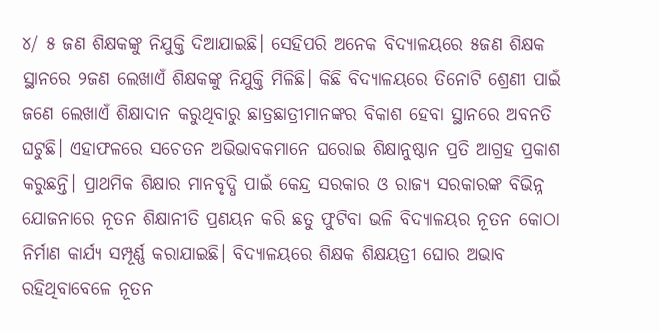୪/ ୫ ଜଣ ଶିକ୍ଷକଙ୍କୁ ନିଯୁକ୍ତି ଦିଆଯାଇଛି। ସେହିପରି ଅନେକ ବିଦ୍ୟାଳୟରେ ୫ଜଣ ଶିକ୍ଷକ ସ୍ଥାନରେ ୨ଜଣ ଲେଖାଏଁ ଶିକ୍ଷକଙ୍କୁ ନିଯୁକ୍ତି ମିଳିଛି। କିଛି ବିଦ୍ୟାଳୟରେ ତିନୋଟି ଶ୍ରେଣୀ ପାଇଁ ଜଣେ ଲେଖାଏଁ ଶିକ୍ଷାଦାନ କରୁଥିବାରୁ ଛାତ୍ରଛାତ୍ରୀମାନଙ୍କର ବିକାଶ ହେବା ସ୍ଥାନରେ ଅବନତି ଘଟୁଛି। ଏହାଫଳରେ ସଚେତନ ଅଭିଭାବକମାନେ ଘରୋଇ ଶିକ୍ଷାନୁଷ୍ଠାନ ପ୍ରତି ଆଗ୍ରହ ପ୍ରକାଶ କରୁଛନ୍ତି। ପ୍ରାଥମିକ ଶିକ୍ଷାର ମାନବୃଦ୍ଧି ପାଇଁ କେନ୍ଦ୍ର ସରକାର ଓ ରାଜ୍ୟ ସରକାରଙ୍କ ବିଭିନ୍ନ ଯୋଜନାରେ ନୂତନ ଶିକ୍ଷାନୀତି ପ୍ରଣୟନ କରି ଛତୁ ଫୁଟିବା ଭଳି ବିଦ୍ୟାଳୟର ନୂତନ କୋଠା ନିର୍ମାଣ କାର୍ଯ୍ୟ ସମ୍ପୂର୍ଣ୍ଣ କରାଯାଇଛି। ବିଦ୍ୟାଳୟରେ ଶିକ୍ଷକ ଶିକ୍ଷୟତ୍ରୀ ଘୋର ଅଭାବ ରହିଥିବାବେଳେ ନୂତନ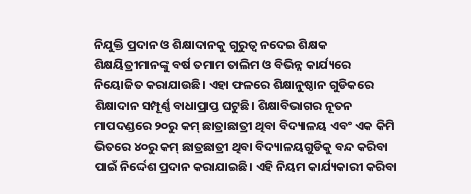ନିଯୁକ୍ତି ପ୍ରଦାନ ଓ ଶିକ୍ଷାଦାନକୁ ଗୁରୁତ୍ୱ ନଦେଇ ଶିକ୍ଷକ ଶିକ୍ଷୟିତ୍ରୀମାନଙ୍କୁ ବର୍ଷ ତମାମ ତାଲିମ ଓ ବିଭିନ୍ନ କାର୍ଯ୍ୟରେ ନିୟୋଜିତ କରାଯାଉଛି। ଏହା ଫଳରେ ଶିକ୍ଷାନୁଷ୍ଠାନ ଗୁଡିକରେ ଶିକ୍ଷାଦାନ ସମ୍ପୂର୍ଣ୍ଣ ବାଧାପ୍ରାପ୍ତ ଘଟୁଛି। ଶିକ୍ଷାବିଭାଗର ନୂତନ ମାପଦଣ୍ଡରେ ୨୦ରୁ କମ୍ ଛାତ୍ରାଛାତ୍ରୀ ଥିବା ବିଦ୍ୟାଳୟ ଏବଂ ଏକ କିମି ଭିତରେ ୪୦ରୁ କମ୍ ଛାତ୍ରଛାତ୍ରୀ ଥିବା ବିଦ୍ୟାଳୟଗୁଡିକୁ ବନ୍ଦ କରିବା ପାଇଁ ନିର୍ଦ୍ଦେଶ ପ୍ରଦାନ କରାଯାଇଛି। ଏହି ନିୟମ କାର୍ଯ୍ୟକାରୀ କରିବା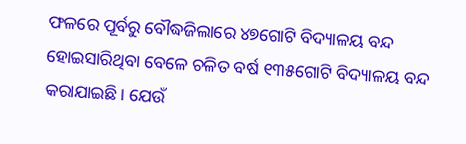ଫଳରେ ପୂର୍ବରୁ ବୌଦ୍ଧଜିଲାରେ ୪୭ଗୋଟି ବିଦ୍ୟାଳୟ ବନ୍ଦ ହୋଇସାରିଥିବା ବେଳେ ଚଳିତ ବର୍ଷ ୧୩୫ଗୋଟି ବିଦ୍ୟାଳୟ ବନ୍ଦ କରାଯାଇଛି। ଯେଉଁ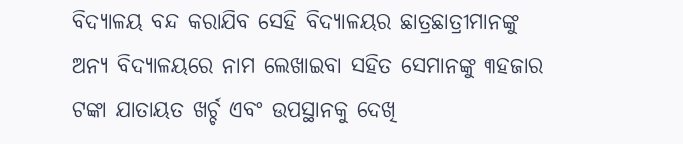ବିଦ୍ୟାଳୟ ବନ୍ଦ କରାଯିବ ସେହି ବିଦ୍ୟାଳୟର ଛାତ୍ରଛାତ୍ରୀମାନଙ୍କୁ ଅନ୍ୟ ବିଦ୍ୟାଳୟରେ ନାମ ଲେଖାଇବା ସହିତ ସେମାନଙ୍କୁ ୩ହଜାର ଟଙ୍କା ଯାତାୟତ ଖର୍ଚ୍ଚ ଏବଂ ଉପସ୍ଥାନକୁ ଦେଖି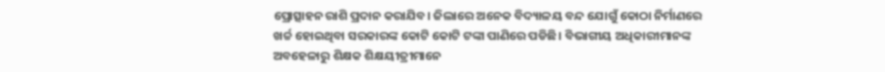ପ୍ରୋତ୍ସାହନ ରାଶି ପ୍ରଦାନ କରାଯିବ। ଜିଲାରେ ଅନେକ ବିଦ୍ୟାଳୟ ବନ୍ଦ ଯୋଗୁଁ କୋଠା ନିର୍ମାଣରେ ଖର୍ଚ୍ଚ ହୋଇଥିବା ସରକାରଙ୍କ କୋଟି କୋଟି ଟଙ୍କା ପାଣିରେ ପଡିଛି। ବିଭାଗୀୟ ଅଧିକାରୀମାନଙ୍କ ଅବହେଳାରୁ ଶିକ୍ଷକ ଶିକ୍ଷୟୀତ୍ରୀମାନେ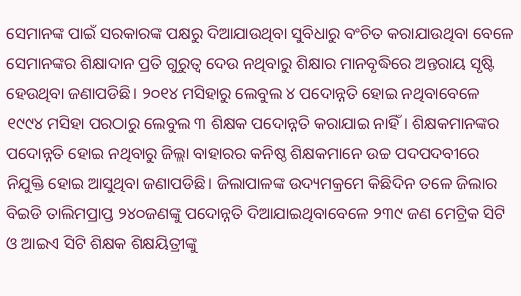ସେମାନଙ୍କ ପାଇଁ ସରକାରଙ୍କ ପକ୍ଷରୁ ଦିଆଯାଉଥିବା ସୁବିଧାରୁ ବଂଚିତ କରାଯାଉଥିବା ବେଳେ ସେମାନଙ୍କର ଶିକ୍ଷାଦାନ ପ୍ରତି ଗୁରୁତ୍ୱ ଦେଉ ନଥିବାରୁ ଶିକ୍ଷାର ମାନବୃଦ୍ଧିରେ ଅନ୍ତରାୟ ସୃଷ୍ଟି ହେଉଥିବା ଜଣାପଡିଛି। ୨୦୧୪ ମସିହାରୁ ଲେବୁଲ ୪ ପଦୋନ୍ନତି ହୋଇ ନଥିବାବେଳେ ୧୯୯୪ ମସିହା ପରଠାରୁ ଲେବୁଲ ୩ ଶିକ୍ଷକ ପଦୋନ୍ନତି କରାଯାଇ ନାହିଁ। ଶିକ୍ଷକମାନଙ୍କର ପଦୋନ୍ନତି ହୋଇ ନଥିବାରୁ ଜିଲ୍ଲା ବାହାରର କନିଷ୍ଠ ଶିକ୍ଷକମାନେ ଉଚ୍ଚ ପଦପଦବୀରେ ନିଯୁକ୍ତି ହୋଇ ଆସୁଥିବା ଜଣାପଡିଛି। ଜିଲାପାଳଙ୍କ ଉଦ୍ୟମକ୍ରମେ କିଛିଦିନ ତଳେ ଜିଲାର ବିଇଡି ତାଲିମପ୍ରାପ୍ତ ୨୪୦ଜଣଙ୍କୁ ପଦୋନ୍ନତି ଦିଆଯାଇଥିବାବେଳେ ୨୩୯ ଜଣ ମେଟ୍ରିକ ସିଟି ଓ ଆଇଏ ସିଟି ଶିକ୍ଷକ ଶିକ୍ଷୟିତ୍ରୀଙ୍କୁ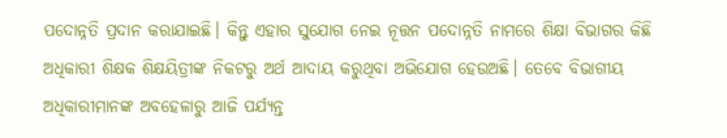ପଦୋନ୍ନତି ପ୍ରଦାନ କରାଯାଇଛି। କିନ୍ତୁ ଏହାର ସୁଯୋଗ ନେଇ ନୂତ୍ତନ ପଦୋନ୍ନତି ନାମରେ ଶିକ୍ଷା ବିଭାଗର କିଛି ଅଧିକାରୀ ଶିକ୍ଷକ ଶିକ୍ଷୟିତ୍ରୀଙ୍କ ନିକଟରୁ ଅର୍ଥ ଆଦାୟ କରୁଥିବା ଅଭିଯୋଗ ହେଉଅଛି। ତେବେ ବିଭାଗୀୟ ଅଧିକାରୀମାନଙ୍କ ଅବହେଳାରୁ ଆଜି ପର୍ଯ୍ୟନ୍ତ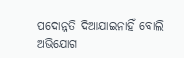ପଦୋନ୍ନତି ଦିଆଯାଇନାହିଁ ବୋଲି ଅଭିଯୋଗ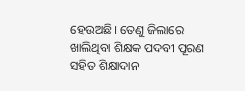ହେଉଅଛି। ତେଣୁ ଜିଲାରେ ଖାଲିଥିବା ଶିକ୍ଷକ ପଦବୀ ପୂରଣ ସହିତ ଶିକ୍ଷାଦାନ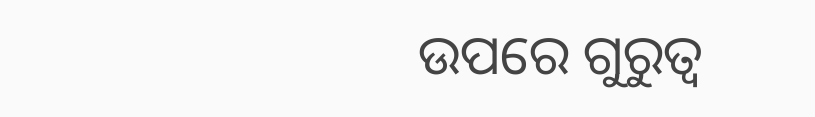ଉପରେ ଗୁରୁତ୍ୱ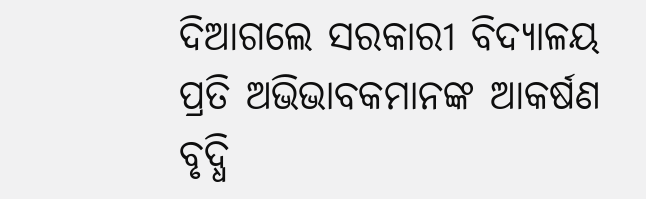ଦିଆଗଲେ ସରକାରୀ ବିଦ୍ୟାଳୟ ପ୍ରତି ଅଭିଭାବକମାନଙ୍କ ଆକର୍ଷଣ ବୃଦ୍ଧି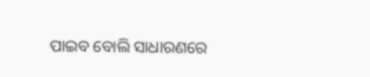ପାଇବ ବୋଲି ସାଧାରଣରେ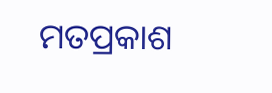ମତପ୍ରକାଶ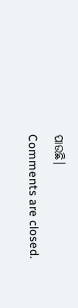ପାଉଛି।
Comments are closed.